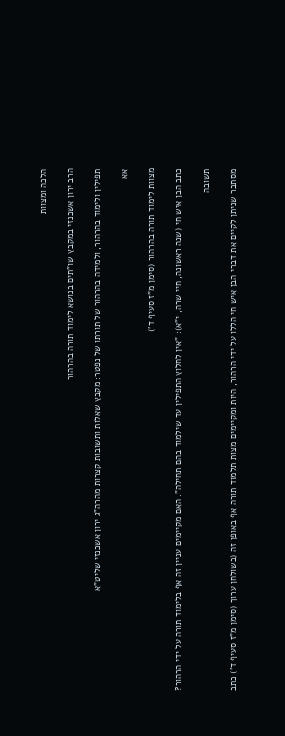הלכה ומצוות

הרב ירון אשכנזי במקבץ שו"תים בנושא לימוד תורה בהרהור

תפילין ולימוד בהרהור, ולמידה בהרהור של תורתו של נפטר: מקבץ שאלות ותשובות קצרות מהרה"ג ירון אשכנזי שליט"א

אא

מצוות לימוד תורה בהרהור (סימן מ"ז סעיף ד')

כתב הבן איש חי (שנה ראשונה, חיי שרה, י"א): "אין לחלוץ התפילין עד שילמוד בהם תחילה". האם מקיימים עניין זה אף בלימוד תורה על ידי הרהור?

תשובה

מסתבר שניתן לקיים את דברי הבן איש חי הללו על ידי הרהור, היות ומקיימים מצות תלמוד תורה אף באופן זה (בשולחן ערוך (סימן מ"ז סעיף ד') כתב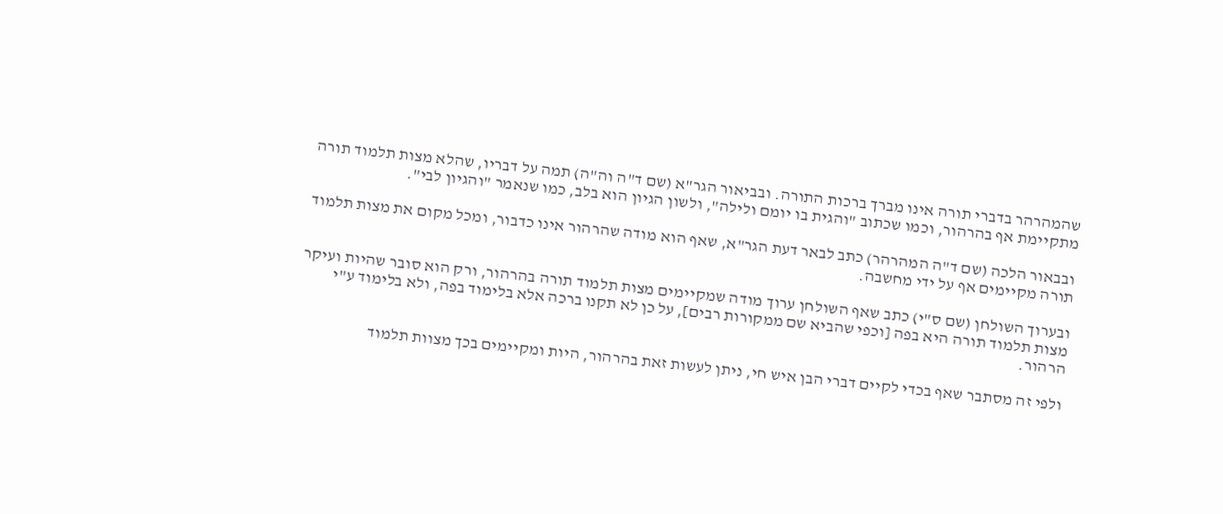שהמהרהר בדברי תורה אינו מברך ברכות התורה. ובביאור הגר"א (שם ד"ה וה"ה) תמה על דבריו, שהלא מצות תלמוד תורה מתקיימת אף בהרהור, וכמו שכתוב "והגית בו יומם ולילה", ולשון הגיון הוא בלב, כמו שנאמר "והגיון לבי".

ובבאור הלכה (שם ד"ה המהרהר) כתב לבאר דעת הגר"א, שאף הוא מודה שהרהור אינו כדבור, ומכל מקום את מצות תלמוד תורה מקיימים אף על ידי מחשבה.

ובערוך השולחן (שם ס"י) כתב שאף השולחן ערוך מודה שמקיימים מצות תלמוד תורה בהרהור, ורק הוא סובר שהיות ועיקר מצות תלמוד תורה היא בפה [וכפי שהביא שם ממקורות רבים], על כן לא תקנו ברכה אלא בלימוד בפה, ולא בלימוד ע"י הרהור.

ולפי זה מסתבר שאף בכדי לקיים דברי הבן איש חי, ניתן לעשות זאת בהרהור, היות ומקיימים בכך מצוות תלמוד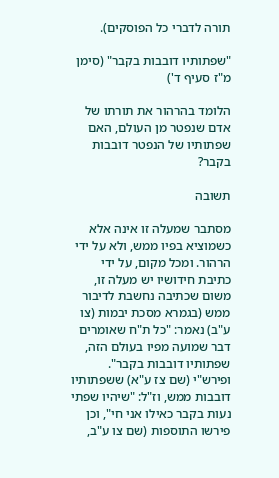תורה לדברי כל הפוסקים).

"שפתותיו דובבות בקבר" (סימן מ"ז סעיף ד')

הלומד בהרהור את תורתו של אדם שנפטר מן העולם, האם שפתותיו של הנפטר דובבות בקבר?

תשובה

מסתבר שמעלה זו אינה אלא כשמוציא בפיו ממש, ולא על ידי הרהור. ומכל מקום, על ידי כתיבת חידושיו יש מעלה זו, משום שכתיבה נחשבת לדיבור ממש (בגמרא מסכת יבמות (צו ע"ב) נאמר: "כל ת"ח שאומרים דבר שמועה מפיו בעולם הזה, שפתותיו דובבות בקבר". ופירש"י (שם צז ע"א) ששפתותיו דובבות ממש, וז"ל: "שיהיו שפתי נעות בקבר כאילו אני חי", וכן פירשו התוספות (שם צו ע"ב,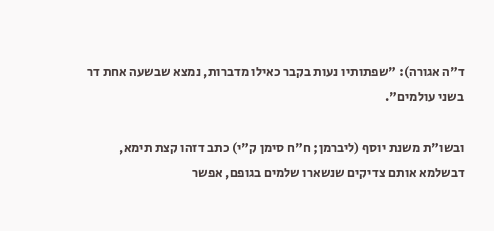ד"ה אגורה): "שפתותיו נעות בקבר כאילו מדברות, נמצא שבשעה אחת דר בשני עולמים".

ובשו"ת משנת יוסף (ליברמן; ח"ח סימן ק"י) כתב דזהו קצת תימא, דבשלמא אותם צדיקים שנשארו שלמים בגופם, אפשר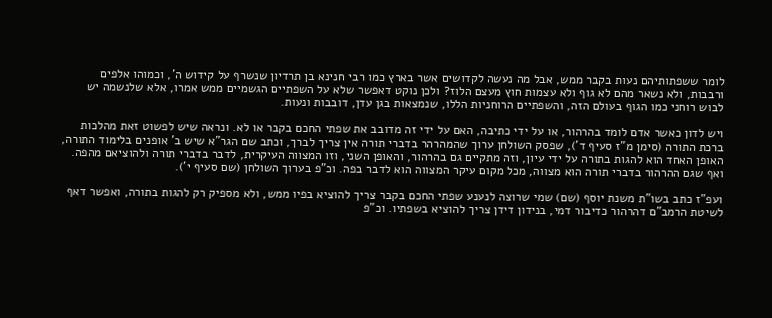לומר ששפתותיהם נעות בקבר ממש, אבל מה נעשה לקדושים אשר בארץ כמו רבי חנינא בן תרדיון שנשרף על קידוש ה', וכמוהו אלפים ורבבות, ולא נשאר מהם לא גוף ולא עצמות חוץ מעצם הלוז? ולכן נוקט דאפשר שלא על השפתיים הגשמיים ממש אמרו, אלא שלנשמה יש לבוש רוחני כמו הגוף בעולם הזה, והשפתיים הרוחניות הללו, שנמצאות בגן עדן, דובבות ונעות.

ויש לדון כאשר אדם לומד בהרהור, או על ידי כתיבה, האם על ידי זה מדובב את שפתי החכם בקבר או לא. ונראה שיש לפשוט זאת מהלכות ברכת התורה (סימן מ"ז סעיף ד'), שפסק השולחן ערוך שהמהרהר בדברי תורה אין צריך לברך, וכתב שם הגר"א שיש ב' אופנים בלימוד התורה, האופן האחד הוא להגות בתורה על ידי עיון, וזה מתקיים גם בהרהור, והאופן השני, וזו המצווה העיקרית, לדבר בדברי תורה ולהוציאם מהפה. ואף שגם ההרהור בדברי תורה הוא מצווה, מכל מקום עיקר המצווה הוא לדבר בפה. וכ"פ בערוך השולחן (שם סעיף י').

ועפ"ז כתב בשו"ת משנת יוסף (שם) שמי שרוצה לנענע שפתי החכם בקבר צריך להוציא בפיו ממש, ולא מספיק רק להגות בתורה, ואפשר דאף לשיטת הרמב"ם דהרהור כדיבור דמי, בנידון דידן צריך להוציא בשפתיו. וכ"פ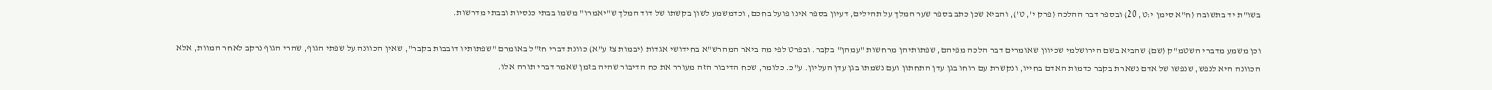בשו"ת יד בתשובה (ח"א סימן י:ט, 20) ובספר דבר ההלכה (פרק י', ט'), והביא שכן כתב בספר שער המלך על תהילים, דעיון בספר אינו פועל בחכם, וכדמשמע לשון בקשתו של דוד המלך ש"יאמרו" משמו בבתי כנסיות ובבתי מדרשות.

וכן משמע מדברי השטמ"ק (שם) שהביא בשם הירושלמי שכיוון שאומרים דבר הלכה מפיהם, שפתותיהן מרחשות "עמהן" בקבר. ובפרט לפי מה ביאר המהרש"א בחידושי אגדות (יבמות צז ע"א) כוונת דברי חז"ל באומרם "שפתותיו דובבות בקבר", שאין הכוונה על שפתי הגוף, שהרי הגוף נרקב לאחר המוות, אלא הכוונה היא לנפש, שנפשו של אדם נשארת בקבר כדמות האדם בחייו, ונקשרת עם רוחו בגן עדן התחתון ועם נשמתו בגן עדן העליון. ע"כ. כלומר, שכח הדיבור הזה מעורר את כח הדיבור שהיה בזמן שאמר דברי תורה אלו.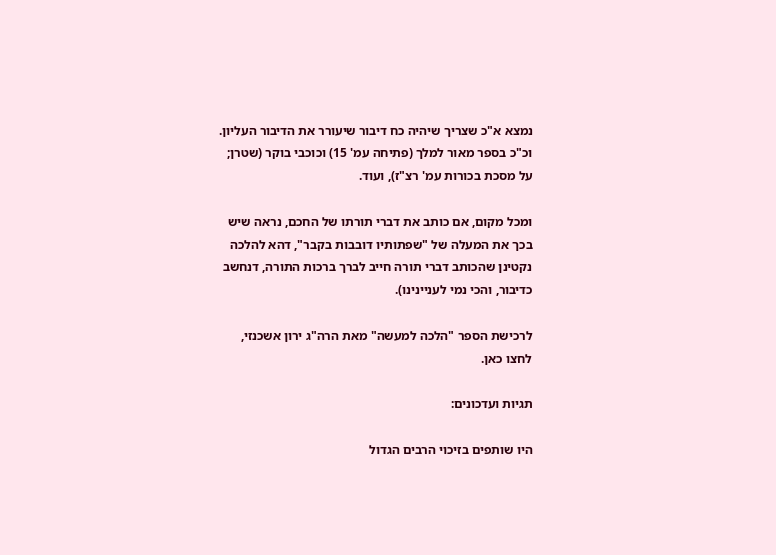נמצא א"כ שצריך שיהיה כח דיבור שיעורר את הדיבור העליון. וכ"כ בספר מאור למלך (פתיחה עמ' 15) וכוכבי בוקר (שטרן; על מסכת בכורות עמ' רצ"ז), ועוד.

ומכל מקום, אם כותב את דברי תורתו של החכם, נראה שיש בכך את המעלה של "שפתותיו דובבות בקבר", דהא להלכה נקטינן שהכותב דברי תורה חייב לברך ברכות התורה, דנחשב כדיבור, והכי נמי לעניינינו).

לרכישת הספר "הלכה למעשה" מאת הרה"ג ירון אשכנזי, לחצו כאן.

תגיות ועדכונים:

היו שותפים בזיכוי הרבים הגדול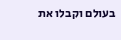בעולם וקבלו את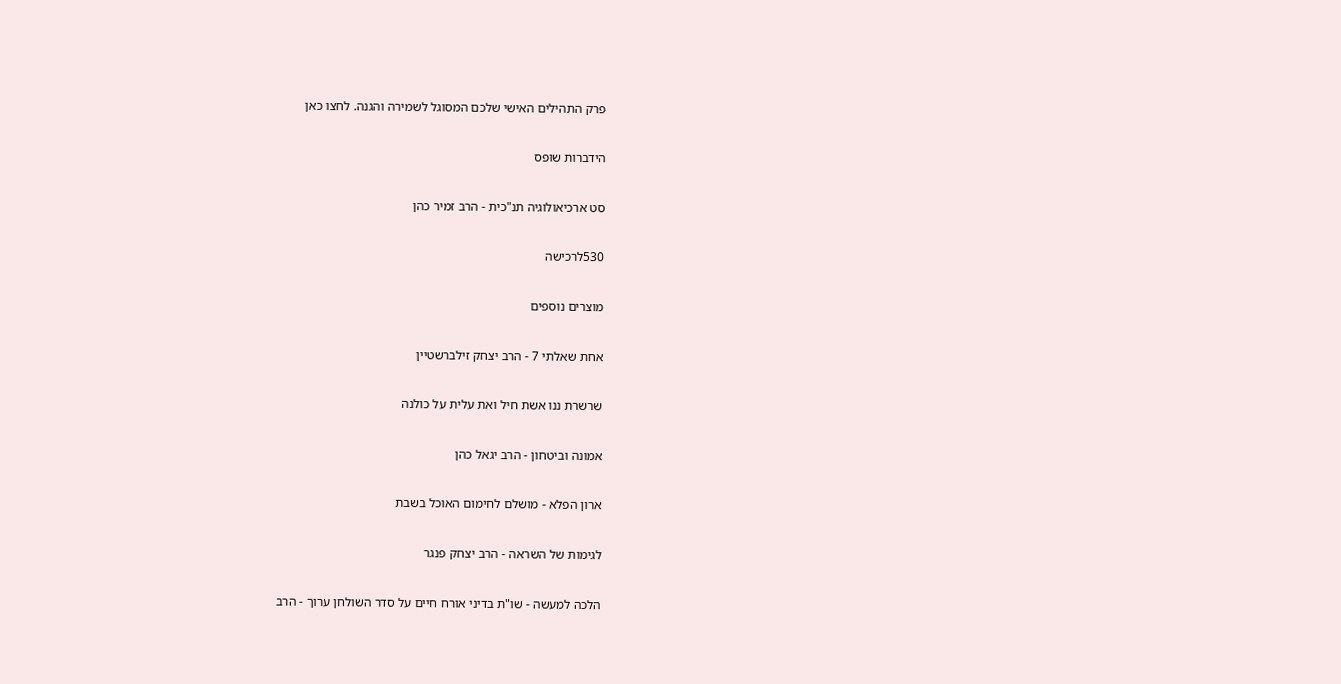פרק התהילים האישי שלכם המסוגל לשמירה והגנה. לחצו כאן

הידברות שופס

סט ארכיאולוגיה תנ"כית - הרב זמיר כהן

530לרכישה

מוצרים נוספים

אחת שאלתי 7 - הרב יצחק זילברשטיין

שרשרת ננו אשת חיל ואת עלית על כולנה

אמונה וביטחון - הרב יגאל כהן

ארון הפלא - מושלם לחימום האוכל בשבת

לגימות של השראה - הרב יצחק פנגר

הלכה למעשה - שו"ת בדיני אורח חיים על סדר השולחן ערוך - הרב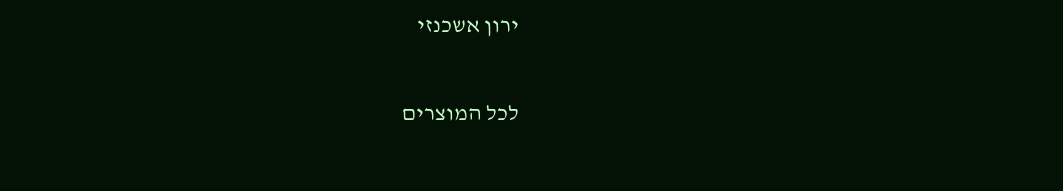ירון אשכנזי

לכל המוצרים